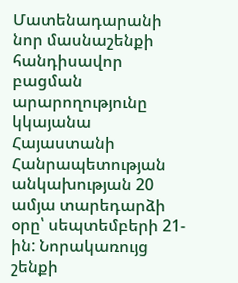Մատենադարանի նոր մասնաշենքի հանդիսավոր բացման արարողությունը կկայանա Հայաստանի Հանրապետության անկախության 20 ամյա տարեդարձի օրը՝ սեպտեմբերի 21-ին: Նորակառույց շենքի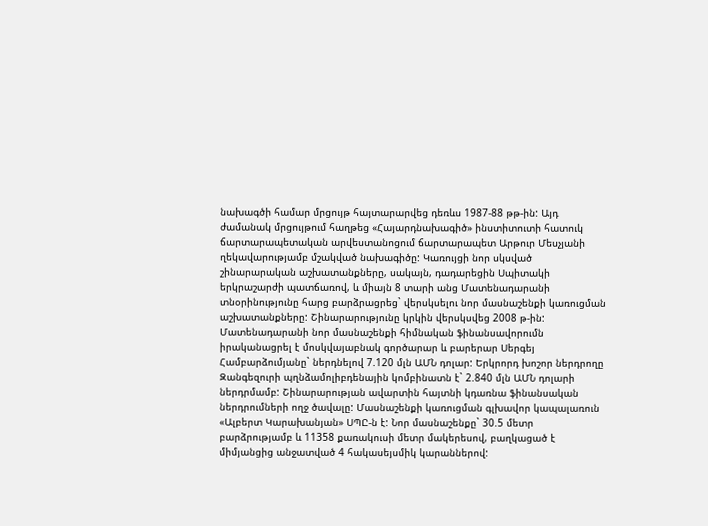նախագծի համար մրցույթ հայտարարվեց դեռևս 1987-88 թթ-ին: Այդ ժամանակ մրցույթում հաղթեց «Հայարդնախագիծ» ինստիտուտի հատուկ ճարտարապետական արվեստանոցում ճարտարապետ Արթուր Մեսչյանի ղեկավարությամբ մշակված նախագիծը: Կառույցի նոր սկսված շինարարական աշխատանքները, սակայն, դադարեցին Սպիտակի երկրաշարժի պատճառով, և միայն 8 տարի անց Մատենադարանի տնօրինությունը հարց բարձրացրեց` վերսկսելու նոր մասնաշենքի կառուցման աշխատանքները: Շինարարությունը կրկին վերսկսվեց 2008 թ-ին: Մատենադարանի նոր մասնաշենքի հիմնական ֆինանսավորումն իրականացրել է մոսկվայաբնակ գործարար և բարերար Սերգեյ Համբարձումյանը` ներդնելով 7.120 մլն ԱՄՆ դոլար: Երկրորդ խոշոր ներդրողը Զանգեզուրի պղնձամոլիբդենային կոմբինատն է` 2.840 մլն ԱՄՆ դոլարի ներդրմամբ: Շինարարության ավարտին հայտնի կդառնա ֆինանսական ներդրումների ողջ ծավալը: Մասնաշենքի կառուցման գլխավոր կապալառուն «Ալբերտ Կարախանյան» ՍՊԸ-ն է: Նոր մասնաշենքը` 30.5 մետր բարձրությամբ և 11358 քառակուսի մետր մակերեսով, բաղկացած է միմյանցից անջատված 4 հակասեյսմիկ կարաններով: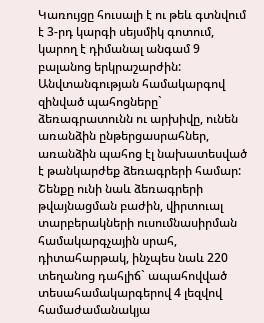Կառույցը հուսալի է ու թեև գտնվում է 3-րդ կարգի սեյսմիկ գոտում, կարող է դիմանալ անգամ 9 բալանոց երկրաշարժին: Անվտանգության համակարգով զինված պահոցները` ձեռագրատունն ու արխիվը, ունեն առանձին ընթերցասրահներ, առանձին պահոց էլ նախատեսված է թանկարժեք ձեռագրերի համար: Շենքը ունի նաև ձեռագրերի թվայնացման բաժին, վիրտուալ տարբերակների ուսումնասիրման համակարգչային սրահ, դիտահարթակ, ինչպես նաև 220 տեղանոց դահլիճ` ապահովված տեսահամակարգերով 4 լեզվով համաժամանակյա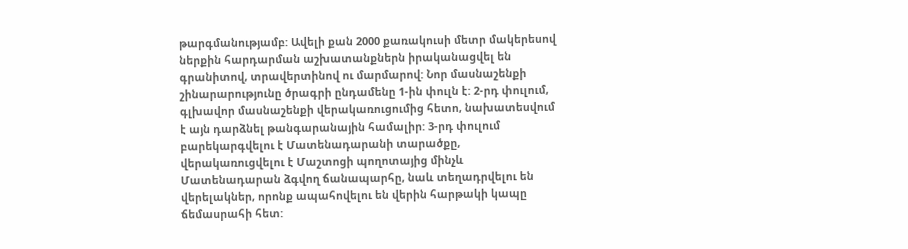թարգմանությամբ: Ավելի քան 2000 քառակուսի մետր մակերեսով ներքին հարդարման աշխատանքներն իրականացվել են գրանիտով, տրավերտինով ու մարմարով: Նոր մասնաշենքի շինարարությունը ծրագրի ընդամենը 1-ին փուլն է: 2-րդ փուլում, գլխավոր մասնաշենքի վերակառուցումից հետո, նախատեսվում է այն դարձնել թանգարանային համալիր: 3-րդ փուլում բարեկարգվելու է Մատենադարանի տարածքը, վերակառուցվելու է Մաշտոցի պողոտայից մինչև Մատենադարան ձգվող ճանապարհը, նաև տեղադրվելու են վերելակներ, որոնք ապահովելու են վերին հարթակի կապը ճեմասրահի հետ: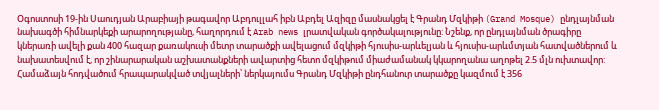Օգոստոսի 19-ին Սաուդյան Արաբիայի թագավոր Աբդուլլահ իբն Աբդել Ազիզը մասնակցել է Գրանդ Մզկիթի (Grand Mosque) ընդլայնման նախագծի հիմնարկեքի արարողությանը, հաղորդում է Arab news լրատվական գործակալությունը: Նշենք, որ ընդլայնման ծրագիրը կներառի ավելի քան 400 հազար քառակուսի մետր տարածքի ավելացում մզկիթի հյուսիս-արևելյան և հյուսիս-արևմտյան հատվածներում և նախատեսվում է, որ շինարարական աշխատանքների ավարտից հետո մզկիթում միաժամանակ կկարողանա աղոթել 2.5 մլն ուխտավոր: Համաձայն հոդվածում հրապարակված տվյալների՝ ներկայումս Գրանդ Մզկիթի ընդհանուր տարածքը կազմում է 356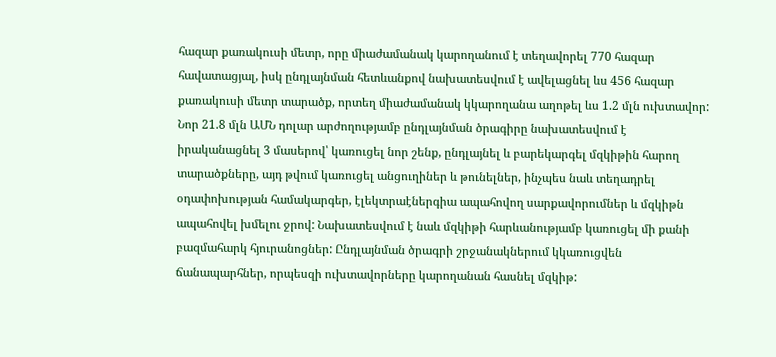հազար քառակուսի մետր, որը միաժամանակ կարողանում է տեղավորել 770 հազար հավատացյալ, իսկ ընդլայնման հետևանքով նախատեսվում է ավելացնել ևս 456 հազար քառակուսի մետր տարածք, որտեղ միաժամանակ կկարողանա աղոթել ևս 1.2 մլն ուխտավոր: Նոր 21.8 մլն ԱՄՆ դոլար արժողությամբ ընդլայնման ծրագիրը նախատեսվում է իրականացնել 3 մասերով՝ կառուցել նոր շենք, ընդլայնել և բարեկարգել մզկիթին հարող տարածքները, այդ թվում կառուցել անցուղիներ և թունելներ, ինչպես նաև տեղադրել օդափոխության համակարգեր, էլեկտրաէներգիա ապահովող սարքավորումներ և մզկիթն ապահովել խմելու ջրով: Նախատեսվում է նաև մզկիթի հարևանությամբ կառուցել մի քանի բազմահարկ հյուրանոցներ: Ընդլայնման ծրագրի շրջանակներում կկառուցվեն ճանապարհներ, որպեսզի ուխտավորները կարողանան հասնել մզկիթ: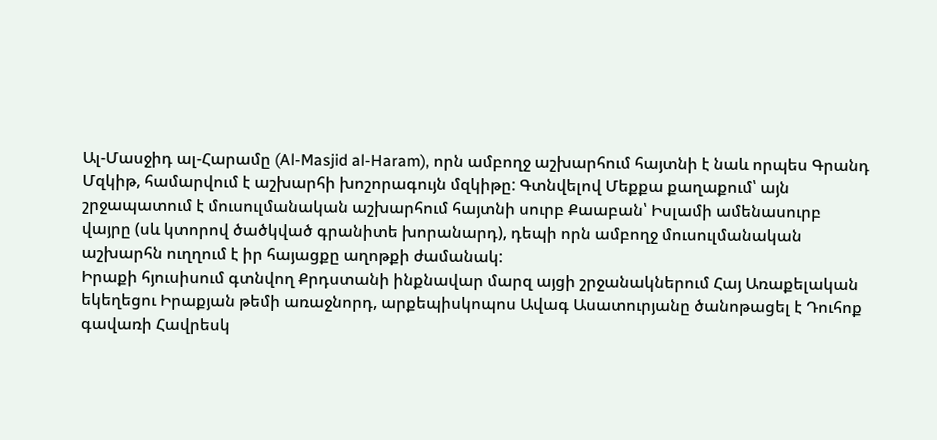Ալ-Մասջիդ ալ-Հարամը (Al-Masjid al-Haram), որն ամբողջ աշխարհում հայտնի է նաև որպես Գրանդ Մզկիթ, համարվում է աշխարհի խոշորագույն մզկիթը: Գտնվելով Մեքքա քաղաքում՝ այն շրջապատում է մուսուլմանական աշխարհում հայտնի սուրբ Քաաբան՝ Իսլամի ամենասուրբ վայրը (սև կտորով ծածկված գրանիտե խորանարդ), դեպի որն ամբողջ մուսուլմանական աշխարհն ուղղում է իր հայացքը աղոթքի ժամանակ:
Իրաքի հյուսիսում գտնվող Քրդստանի ինքնավար մարզ այցի շրջանակներում Հայ Առաքելական եկեղեցու Իրաքյան թեմի առաջնորդ, արքեպիսկոպոս Ավագ Ասատուրյանը ծանոթացել է Դուհոք գավառի Հավրեսկ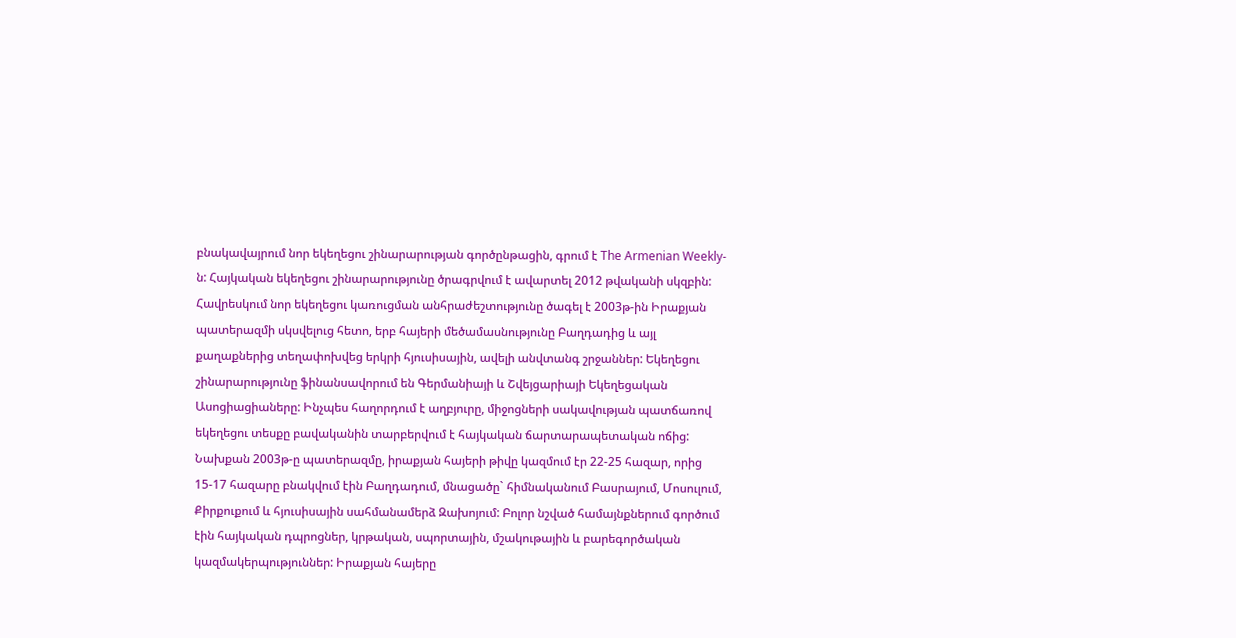բնակավայրում նոր եկեղեցու շինարարության գործընթացին, գրում է The Armenian Weekly-ն: Հայկական եկեղեցու շինարարությունը ծրագրվում է ավարտել 2012 թվականի սկզբին: Հավրեսկում նոր եկեղեցու կառուցման անհրաժեշտությունը ծագել է 2003թ-ին Իրաքյան պատերազմի սկսվելուց հետո, երբ հայերի մեծամասնությունը Բաղդադից և այլ քաղաքներից տեղափոխվեց երկրի հյուսիսային, ավելի անվտանգ շրջաններ: Եկեղեցու շինարարությունը ֆինանսավորում են Գերմանիայի և Շվեյցարիայի Եկեղեցական Ասոցիացիաները: Ինչպես հաղորդում է աղբյուրը, միջոցների սակավության պատճառով եկեղեցու տեսքը բավականին տարբերվում է հայկական ճարտարապետական ոճից: Նախքան 2003թ-ը պատերազմը, իրաքյան հայերի թիվը կազմում էր 22-25 հազար, որից 15-17 հազարը բնակվում էին Բաղդադում, մնացածը` հիմնականում Բասրայում, Մոսուլում, Քիրքուքում և հյուսիսային սահմանամերձ Զախոյում: Բոլոր նշված համայնքներում գործում էին հայկական դպրոցներ, կրթական, սպորտային, մշակութային և բարեգործական կազմակերպություններ: Իրաքյան հայերը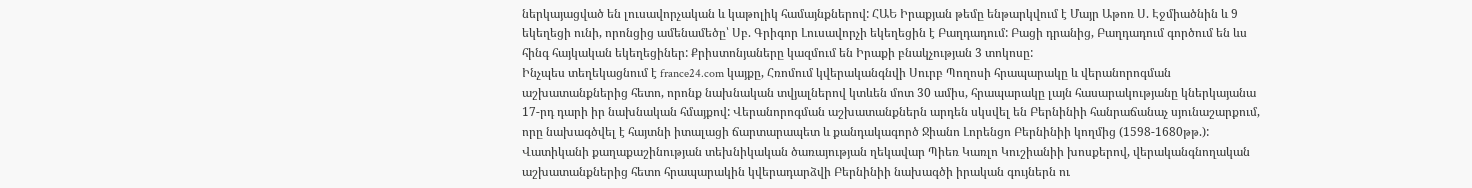ներկայացված են լուսավորչական և կաթոլիկ համայնքներով: ՀԱԵ Իրաքյան թեմը ենթարկվում է Մայր Աթոռ Ս. Էջմիածնին և 9 եկեղեցի ունի, որոնցից ամենամեծը՝ Սբ. Գրիգոր Լուսավորչի եկեղեցին է Բաղդադում: Բացի դրանից, Բաղդադում գործում են ևս հինգ հայկական եկեղեցիներ: Քրիստոնյաները կազմում են Իրաքի բնակչության 3 տոկոսը:
Ինչպես տեղեկացնում է france24.com կայքը, Հռոմում կվերականգնվի Սուրբ Պողոսի հրապարակը և վերանորոգման աշխատանքներից հետո, որոնք նախնական տվյալներով կտևեն մոտ 30 ամիս, հրապարակը լայն հասարակությանը կներկայանա 17-րդ դարի իր նախնական հմայքով: Վերանորոգման աշխատանքներն արդեն սկսվել են Բերնինիի հանրաճանաչ սյունաշարքում, որը նախագծվել է հայտնի իտալացի ճարտարապետ և քանդակագործ Ջիանո Լորենցո Բերնինիի կողմից (1598-1680թթ.): Վատիկանի քաղաքաշինության տեխնիկական ծառայության ղեկավար Պիեռ Կառլո Կուշիանիի խոսքերով, վերականգնողական աշխատանքներից հետո հրապարակին կվերադարձվի Բերնինիի նախագծի իրական գույներն ու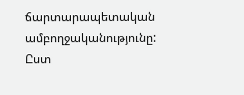ճարտարապետական ամբողջականությունը: Ըստ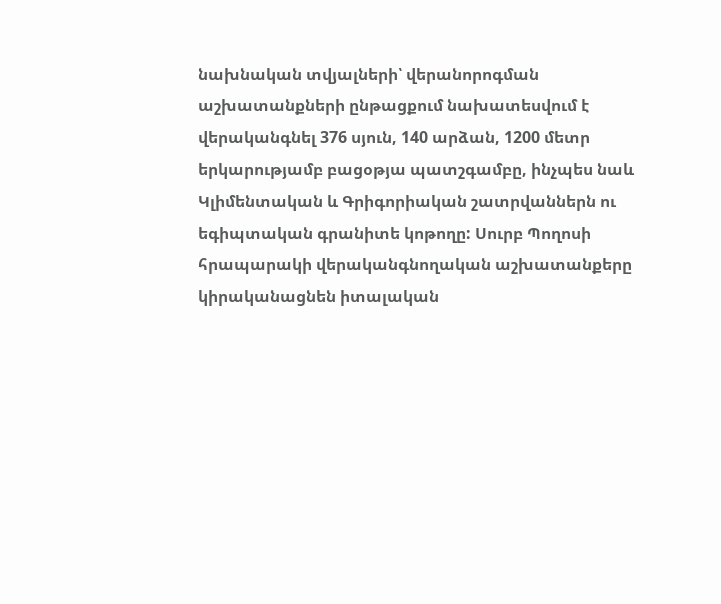նախնական տվյալների՝ վերանորոգման աշխատանքների ընթացքում նախատեսվում է վերականգնել 376 սյուն, 140 արձան, 1200 մետր երկարությամբ բացօթյա պատշգամբը, ինչպես նաև Կլիմենտական և Գրիգորիական շատրվաններն ու եգիպտական գրանիտե կոթողը: Սուրբ Պողոսի հրապարակի վերականգնողական աշխատանքերը կիրականացնեն իտալական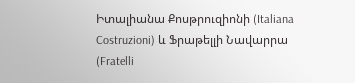Իտալիանա Քոսթրուզիոնի (Italiana Costruzioni) և Ֆրաթելլի Նավարրա (Fratelli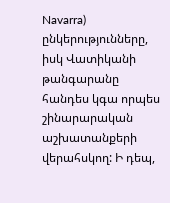Navarra) ընկերությունները, իսկ Վատիկանի թանգարանը հանդես կգա որպես շինարարական աշխատանքերի վերահսկող: Ի դեպ,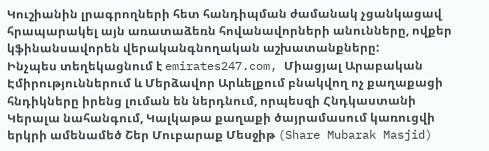Կուշիանին լրագրողների հետ հանդիպման ժամանակ չցանկացավ հրապարակել այն առատաձեռն հովանավորների անունները, ովքեր կֆինանսավորեն վերականգնողական աշխատանքները:
Ինչպես տեղեկացնում է emirates247.com, Միացյալ Արաբական Էմիրություններում և Մերձավոր Արևելքում բնակվող ոչ քաղաքացի հնդիկները իրենց լուման են ներդնում, որպեսզի Հնդկաստանի Կերալա նահանգում, Կալկաթա քաղաքի ծայրամասում կառուցվի երկրի ամենամեծ Շեր Մուբարաք Մեսջիթ (Share Mubarak Masjid)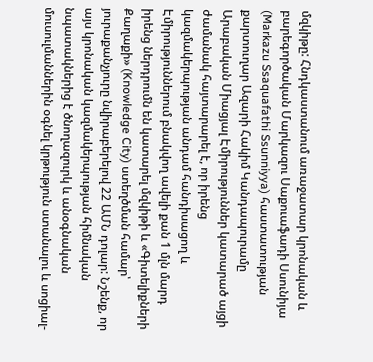մզկիթը: Հնդկաստանում առաջատար կրոնական և բարեգործական Մարկազու Սաքուաֆադի Սսունիյա (Markazu Ssaquafathi Ssunniyya) հաստատության քարտուղար Ազարի Հակիմ Կանդապուրամը Արաբական Միացյալ Էմիրություններ կատարած այցի ժամանակ հայտարարել է, որ իրենց կազմակերպության անդամ հանդիսացող և Էմիրություններում բնակվող ավելի քան 1 մլն մարդ իրենց ներդրումն են կատարել մզկիթի և «Գիտելիքների Քաղաքի» (Knowledge City) ստեղծման համար՝ յուրաքանչյուրը նվիրաբերելով 22 ԱՄՆ դոլար: Նշենք, որ այս կրոնական կազմակերպության հիմնական նպատակներից է ծնողազուրկ և անօգնական մուսուլմաններին օգնել կրթություն ստանալու և սոցիալ-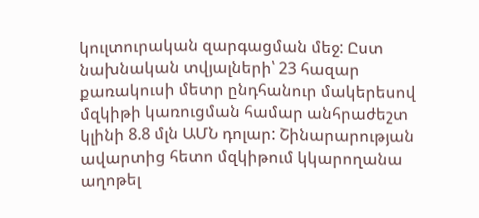կուլտուրական զարգացման մեջ: Ըստ նախնական տվյալների՝ 23 հազար քառակուսի մետր ընդհանուր մակերեսով մզկիթի կառուցման համար անհրաժեշտ կլինի 8.8 մլն ԱՄՆ դոլար: Շինարարության ավարտից հետո մզկիթում կկարողանա աղոթել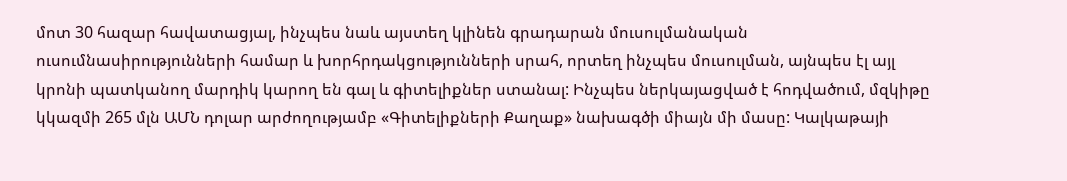մոտ 30 հազար հավատացյալ, ինչպես նաև այստեղ կլինեն գրադարան մուսուլմանական ուսումնասիրությունների համար և խորհրդակցությունների սրահ, որտեղ ինչպես մուսուլման, այնպես էլ այլ կրոնի պատկանող մարդիկ կարող են գալ և գիտելիքներ ստանալ: Ինչպես ներկայացված է հոդվածում, մզկիթը կկազմի 265 մլն ԱՄՆ դոլար արժողությամբ «Գիտելիքների Քաղաք» նախագծի միայն մի մասը: Կալկաթայի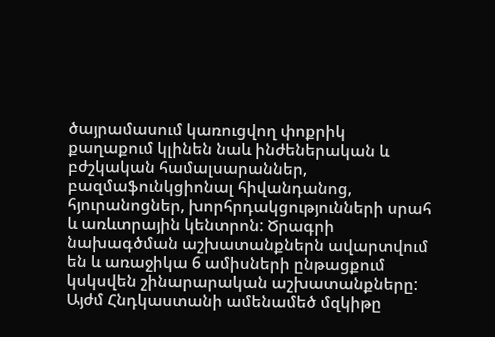ծայրամասում կառուցվող փոքրիկ քաղաքում կլինեն նաև ինժեներական և բժշկական համալսարաններ, բազմաֆունկցիոնալ հիվանդանոց, հյուրանոցներ, խորհրդակցությունների սրահ և առևտրային կենտրոն: Ծրագրի նախագծման աշխատանքներն ավարտվում են և առաջիկա 6 ամիսների ընթացքում կսկսվեն շինարարական աշխատանքները: Այժմ Հնդկաստանի ամենամեծ մզկիթը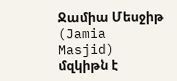Ջամիա Մեսջիթ (Jamia Masjid) մզկիթն է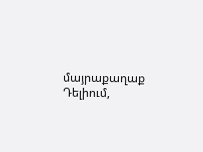մայրաքաղաք Դելիում,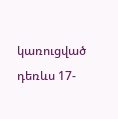կառուցված դեռևս 17-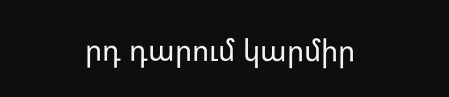րդ դարում կարմիր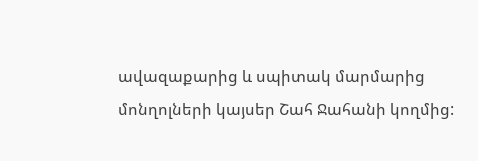ավազաքարից և սպիտակ մարմարից մոնղոլների կայսեր Շահ Ջահանի կողմից: